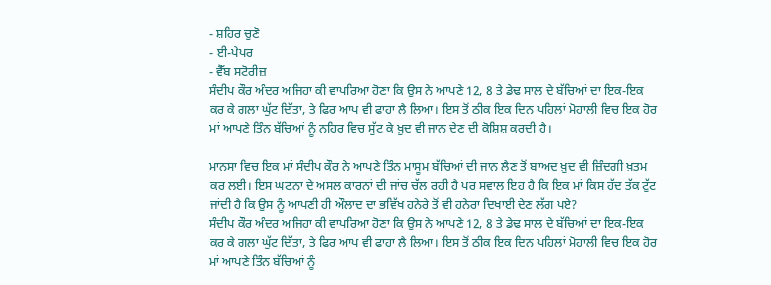- ਸ਼ਹਿਰ ਚੁਣੋ
- ਈ-ਪੇਪਰ
- ਵੈੱਬ ਸਟੋਰੀਜ਼
ਸੰਦੀਪ ਕੌਰ ਅੰਦਰ ਅਜਿਹਾ ਕੀ ਵਾਪਰਿਆ ਹੋਣਾ ਕਿ ਉਸ ਨੇ ਆਪਣੇ 12, 8 ਤੇ ਡੇਢ ਸਾਲ ਦੇ ਬੱਚਿਆਂ ਦਾ ਇਕ-ਇਕ ਕਰ ਕੇ ਗਲਾ ਘੁੱਟ ਦਿੱਤਾ, ਤੇ ਫਿਰ ਆਪ ਵੀ ਫਾਹਾ ਲੈ ਲਿਆ। ਇਸ ਤੋਂ ਠੀਕ ਇਕ ਦਿਨ ਪਹਿਲਾਂ ਮੋਹਾਲੀ ਵਿਚ ਇਕ ਹੋਰ ਮਾਂ ਆਪਣੇ ਤਿੰਨ ਬੱਚਿਆਂ ਨੂੰ ਨਹਿਰ ਵਿਚ ਸੁੱਟ ਕੇ ਖ਼ੁਦ ਵੀ ਜਾਨ ਦੇਣ ਦੀ ਕੋਸ਼ਿਸ਼ ਕਰਦੀ ਹੈ।

ਮਾਨਸਾ ਵਿਚ ਇਕ ਮਾਂ ਸੰਦੀਪ ਕੌਰ ਨੇ ਆਪਣੇ ਤਿੰਨ ਮਾਸੂਮ ਬੱਚਿਆਂ ਦੀ ਜਾਨ ਲੈਣ ਤੋਂ ਬਾਅਦ ਖ਼ੁਦ ਵੀ ਜ਼ਿੰਦਗੀ ਖ਼ਤਮ ਕਰ ਲਈ। ਇਸ ਘਟਨਾ ਦੇ ਅਸਲ ਕਾਰਨਾਂ ਦੀ ਜਾਂਚ ਚੱਲ ਰਹੀ ਹੈ ਪਰ ਸਵਾਲ ਇਹ ਹੈ ਕਿ ਇਕ ਮਾਂ ਕਿਸ ਹੱਦ ਤੱਕ ਟੁੱਟ ਜਾਂਦੀ ਹੈ ਕਿ ਉਸ ਨੂੰ ਆਪਣੀ ਹੀ ਔਲਾਦ ਦਾ ਭਵਿੱਖ ਹਨੇਰੇ ਤੋਂ ਵੀ ਹਨੇਰਾ ਦਿਖਾਈ ਦੇਣ ਲੱਗ ਪਏ?
ਸੰਦੀਪ ਕੌਰ ਅੰਦਰ ਅਜਿਹਾ ਕੀ ਵਾਪਰਿਆ ਹੋਣਾ ਕਿ ਉਸ ਨੇ ਆਪਣੇ 12, 8 ਤੇ ਡੇਢ ਸਾਲ ਦੇ ਬੱਚਿਆਂ ਦਾ ਇਕ-ਇਕ ਕਰ ਕੇ ਗਲਾ ਘੁੱਟ ਦਿੱਤਾ, ਤੇ ਫਿਰ ਆਪ ਵੀ ਫਾਹਾ ਲੈ ਲਿਆ। ਇਸ ਤੋਂ ਠੀਕ ਇਕ ਦਿਨ ਪਹਿਲਾਂ ਮੋਹਾਲੀ ਵਿਚ ਇਕ ਹੋਰ ਮਾਂ ਆਪਣੇ ਤਿੰਨ ਬੱਚਿਆਂ ਨੂੰ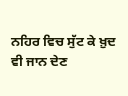ਨਹਿਰ ਵਿਚ ਸੁੱਟ ਕੇ ਖ਼ੁਦ ਵੀ ਜਾਨ ਦੇਣ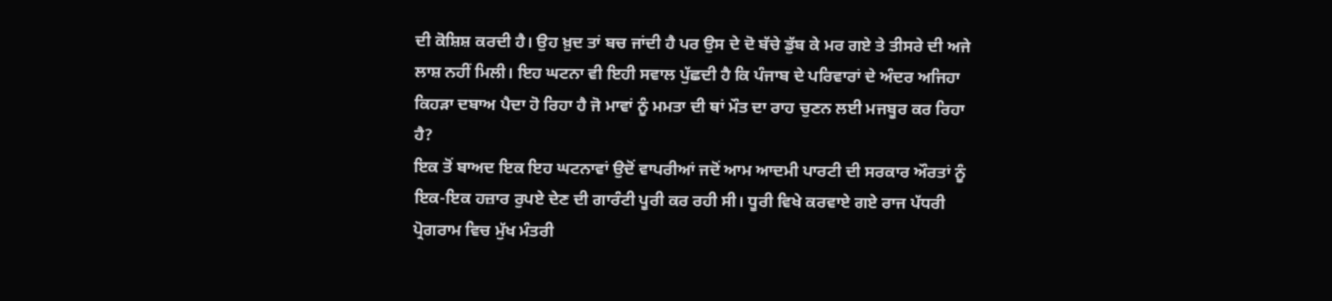ਦੀ ਕੋਸ਼ਿਸ਼ ਕਰਦੀ ਹੈ। ਉਹ ਖ਼ੁਦ ਤਾਂ ਬਚ ਜਾਂਦੀ ਹੈ ਪਰ ਉਸ ਦੇ ਦੋ ਬੱਚੇ ਡੁੱਬ ਕੇ ਮਰ ਗਏ ਤੇ ਤੀਸਰੇ ਦੀ ਅਜੇ ਲਾਸ਼ ਨਹੀਂ ਮਿਲੀ। ਇਹ ਘਟਨਾ ਵੀ ਇਹੀ ਸਵਾਲ ਪੁੱਛਦੀ ਹੈ ਕਿ ਪੰਜਾਬ ਦੇ ਪਰਿਵਾਰਾਂ ਦੇ ਅੰਦਰ ਅਜਿਹਾ ਕਿਹੜਾ ਦਬਾਅ ਪੈਦਾ ਹੋ ਰਿਹਾ ਹੈ ਜੋ ਮਾਵਾਂ ਨੂੰ ਮਮਤਾ ਦੀ ਥਾਂ ਮੌਤ ਦਾ ਰਾਹ ਚੁਣਨ ਲਈ ਮਜਬੂਰ ਕਰ ਰਿਹਾ ਹੈ?
ਇਕ ਤੋਂ ਬਾਅਦ ਇਕ ਇਹ ਘਟਨਾਵਾਂ ਉਦੋਂ ਵਾਪਰੀਆਂ ਜਦੋਂ ਆਮ ਆਦਮੀ ਪਾਰਟੀ ਦੀ ਸਰਕਾਰ ਔਰਤਾਂ ਨੂੰ ਇਕ-ਇਕ ਹਜ਼ਾਰ ਰੁਪਏ ਦੇਣ ਦੀ ਗਾਰੰਟੀ ਪੂਰੀ ਕਰ ਰਹੀ ਸੀ। ਧੂਰੀ ਵਿਖੇ ਕਰਵਾਏ ਗਏ ਰਾਜ ਪੱਧਰੀ ਪ੍ਰੋਗਰਾਮ ਵਿਚ ਮੁੱਖ ਮੰਤਰੀ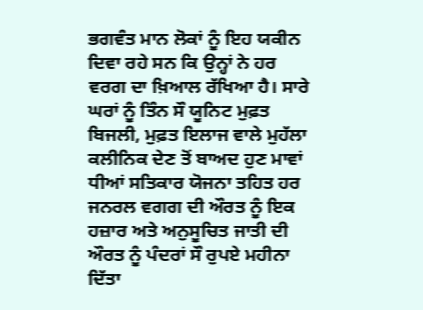ਭਗਵੰਤ ਮਾਨ ਲੋਕਾਂ ਨੂੰ ਇਹ ਯਕੀਨ ਦਿਵਾ ਰਹੇ ਸਨ ਕਿ ਉਨ੍ਹਾਂ ਨੇ ਹਰ ਵਰਗ ਦਾ ਖ਼ਿਆਲ ਰੱਖਿਆ ਹੈ। ਸਾਰੇ ਘਰਾਂ ਨੂੰ ਤਿੰਨ ਸੌ ਯੂਨਿਟ ਮੁਫ਼ਤ ਬਿਜਲੀ, ਮੁਫ਼ਤ ਇਲਾਜ ਵਾਲੇ ਮੁਹੱਲਾ ਕਲੀਨਿਕ ਦੇਣ ਤੋਂ ਬਾਅਦ ਹੁਣ ਮਾਵਾਂ ਧੀਆਂ ਸਤਿਕਾਰ ਯੋਜਨਾ ਤਹਿਤ ਹਰ ਜਨਰਲ ਵਗਗ ਦੀ ਔਰਤ ਨੂੰ ਇਕ ਹਜ਼ਾਰ ਅਤੇ ਅਨੁਸੂਚਿਤ ਜਾਤੀ ਦੀ ਔਰਤ ਨੂੰ ਪੰਦਰਾਂ ਸੌ ਰੁਪਏ ਮਹੀਨਾ ਦਿੱਤਾ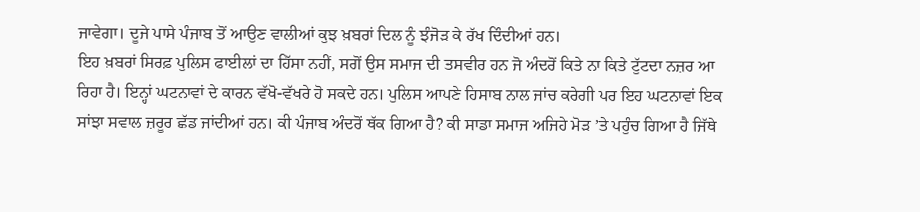ਜਾਵੇਗਾ। ਦੂਜੇ ਪਾਸੇ ਪੰਜਾਬ ਤੋਂ ਆਉਣ ਵਾਲੀਆਂ ਕੁਝ ਖ਼ਬਰਾਂ ਦਿਲ ਨੂੰ ਝੰਜੋੜ ਕੇ ਰੱਖ ਦਿੰਦੀਆਂ ਹਨ।
ਇਹ ਖ਼ਬਰਾਂ ਸਿਰਫ਼ ਪੁਲਿਸ ਫਾਈਲਾਂ ਦਾ ਹਿੱਸਾ ਨਹੀਂ, ਸਗੋਂ ਉਸ ਸਮਾਜ ਦੀ ਤਸਵੀਰ ਹਨ ਜੋ ਅੰਦਰੋਂ ਕਿਤੇ ਨਾ ਕਿਤੇ ਟੁੱਟਦਾ ਨਜ਼ਰ ਆ ਰਿਹਾ ਹੈ। ਇਨ੍ਹਾਂ ਘਟਨਾਵਾਂ ਦੇ ਕਾਰਨ ਵੱਖੋ-ਵੱਖਰੇ ਹੋ ਸਕਦੇ ਹਨ। ਪੁਲਿਸ ਆਪਣੇ ਹਿਸਾਬ ਨਾਲ ਜਾਂਚ ਕਰੇਗੀ ਪਰ ਇਹ ਘਟਨਾਵਾਂ ਇਕ ਸਾਂਝਾ ਸਵਾਲ ਜ਼ਰੂਰ ਛੱਡ ਜਾਂਦੀਆਂ ਹਨ। ਕੀ ਪੰਜਾਬ ਅੰਦਰੋਂ ਥੱਕ ਗਿਆ ਹੈ? ਕੀ ਸਾਡਾ ਸਮਾਜ ਅਜਿਹੇ ਮੋੜ ’ਤੇ ਪਹੁੰਚ ਗਿਆ ਹੈ ਜਿੱਥੇ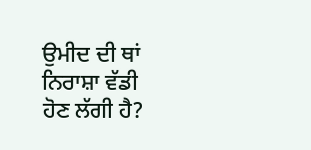ਉਮੀਦ ਦੀ ਥਾਂ ਨਿਰਾਸ਼ਾ ਵੱਡੀ ਹੋਣ ਲੱਗੀ ਹੈ?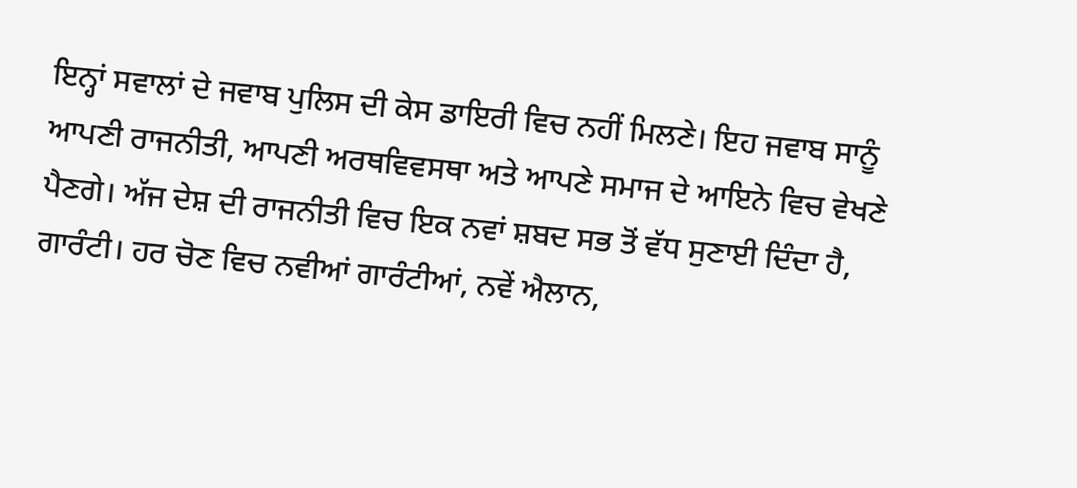ਇਨ੍ਹਾਂ ਸਵਾਲਾਂ ਦੇ ਜਵਾਬ ਪੁਲਿਸ ਦੀ ਕੇਸ ਡਾਇਰੀ ਵਿਚ ਨਹੀਂ ਮਿਲਣੇ। ਇਹ ਜਵਾਬ ਸਾਨੂੰ ਆਪਣੀ ਰਾਜਨੀਤੀ, ਆਪਣੀ ਅਰਥਵਿਵਸਥਾ ਅਤੇ ਆਪਣੇ ਸਮਾਜ ਦੇ ਆਇਨੇ ਵਿਚ ਵੇਖਣੇ ਪੈਣਗੇ। ਅੱਜ ਦੇਸ਼ ਦੀ ਰਾਜਨੀਤੀ ਵਿਚ ਇਕ ਨਵਾਂ ਸ਼ਬਦ ਸਭ ਤੋਂ ਵੱਧ ਸੁਣਾਈ ਦਿੰਦਾ ਹੈ, ਗਾਰੰਟੀ। ਹਰ ਚੋਣ ਵਿਚ ਨਵੀਆਂ ਗਾਰੰਟੀਆਂ, ਨਵੇਂ ਐਲਾਨ,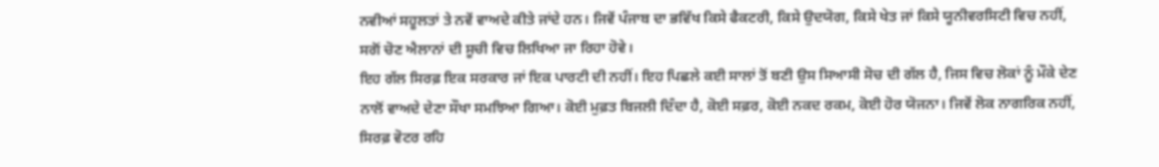ਨਵੀਆਂ ਸਹੂਲਤਾਂ ਤੇ ਨਵੇਂ ਵਾਅਦੇ ਕੀਤੇ ਜਾਂਦੇ ਹਨ। ਜਿਵੇਂ ਪੰਜਾਬ ਦਾ ਭਵਿੱਖ ਕਿਸੇ ਫੈਕਟਰੀ, ਕਿਸੇ ਉਦਯੋਗ, ਕਿਸੇ ਖੇਤ ਜਾਂ ਕਿਸੇ ਯੂਨੀਵਰਸਿਟੀ ਵਿਚ ਨਹੀਂ, ਸਗੋਂ ਚੋਣ ਐਲਾਨਾਂ ਦੀ ਸੂਚੀ ਵਿਚ ਲਿਖਿਆ ਜਾ ਰਿਹਾ ਹੋਵੇ।
ਇਹ ਗੱਲ ਸਿਰਫ਼ ਇਕ ਸਰਕਾਰ ਜਾਂ ਇਕ ਪਾਰਟੀ ਦੀ ਨਹੀਂ। ਇਹ ਪਿਛਲੇ ਕਈ ਸਾਲਾਂ ਤੋਂ ਬਣੀ ਉਸ ਸਿਆਸੀ ਸੋਚ ਦੀ ਗੱਲ ਹੈ, ਜਿਸ ਵਿਚ ਲੋਕਾਂ ਨੂੰ ਮੌਕੇ ਦੇਣ ਨਾਲੋਂ ਵਾਅਦੇ ਦੇਣਾ ਸੌਖਾ ਸਮਝਿਆ ਗਿਆ। ਕੋਈ ਮੁਫ਼ਤ ਬਿਜਲੀ ਦਿੰਦਾ ਹੈ, ਕੋਈ ਸਫ਼ਰ, ਕੋਈ ਨਕਦ ਰਕਮ, ਕੋਈ ਹੋਰ ਯੋਜਨਾ। ਜਿਵੇਂ ਲੋਕ ਨਾਗਰਿਕ ਨਹੀਂ, ਸਿਰਫ਼ ਵੋਟਰ ਰਹਿ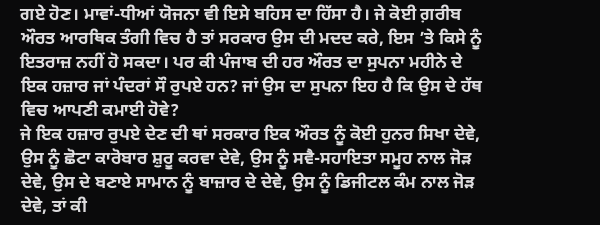ਗਏ ਹੋਣ। ਮਾਵਾਂ-ਧੀਆਂ ਯੋਜਨਾ ਵੀ ਇਸੇ ਬਹਿਸ ਦਾ ਹਿੱਸਾ ਹੈ। ਜੇ ਕੋਈ ਗ਼ਰੀਬ ਔਰਤ ਆਰਥਿਕ ਤੰਗੀ ਵਿਚ ਹੈ ਤਾਂ ਸਰਕਾਰ ਉਸ ਦੀ ਮਦਦ ਕਰੇ, ਇਸ ’ਤੇ ਕਿਸੇ ਨੂੰ ਇਤਰਾਜ਼ ਨਹੀਂ ਹੋ ਸਕਦਾ। ਪਰ ਕੀ ਪੰਜਾਬ ਦੀ ਹਰ ਔਰਤ ਦਾ ਸੁਪਨਾ ਮਹੀਨੇ ਦੇ ਇਕ ਹਜ਼ਾਰ ਜਾਂ ਪੰਦਰਾਂ ਸੌ ਰੁਪਏ ਹਨ? ਜਾਂ ਉਸ ਦਾ ਸੁਪਨਾ ਇਹ ਹੈ ਕਿ ਉਸ ਦੇ ਹੱਥ ਵਿਚ ਆਪਣੀ ਕਮਾਈ ਹੋਵੇ?
ਜੇ ਇਕ ਹਜ਼ਾਰ ਰੁਪਏ ਦੇਣ ਦੀ ਥਾਂ ਸਰਕਾਰ ਇਕ ਔਰਤ ਨੂੰ ਕੋਈ ਹੁਨਰ ਸਿਖਾ ਦੇਵੇ, ਉਸ ਨੂੰ ਛੋਟਾ ਕਾਰੋਬਾਰ ਸ਼ੁਰੂ ਕਰਵਾ ਦੇਵੇ, ਉਸ ਨੂੰ ਸਵੈ-ਸਹਾਇਤਾ ਸਮੂਹ ਨਾਲ ਜੋੜ ਦੇਵੇ, ਉਸ ਦੇ ਬਣਾਏ ਸਾਮਾਨ ਨੂੰ ਬਾਜ਼ਾਰ ਦੇ ਦੇਵੇ, ਉਸ ਨੂੰ ਡਿਜੀਟਲ ਕੰਮ ਨਾਲ ਜੋੜ ਦੇਵੇ, ਤਾਂ ਕੀ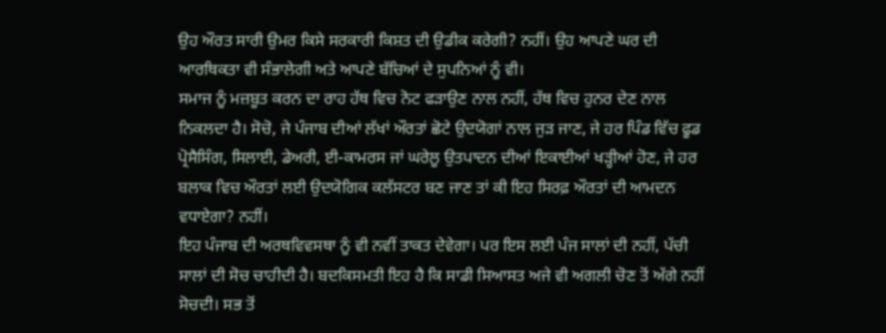ਉਹ ਔਰਤ ਸਾਰੀ ਉਮਰ ਕਿਸੇ ਸਰਕਾਰੀ ਕਿਸ਼ਤ ਦੀ ਉਡੀਕ ਕਰੇਗੀ? ਨਹੀਂ। ਉਹ ਆਪਣੇ ਘਰ ਦੀ ਆਰਥਿਕਤਾ ਵੀ ਸੰਭਾਲੇਗੀ ਅਤੇ ਆਪਣੇ ਬੱਚਿਆਂ ਦੇ ਸੁਪਨਿਆਂ ਨੂੰ ਵੀ।
ਸਮਾਜ ਨੂੰ ਮਜ਼ਬੂਤ ਕਰਨ ਦਾ ਰਾਹ ਹੱਥ ਵਿਚ ਨੋਟ ਫੜਾਉਣ ਨਾਲ ਨਹੀਂ, ਹੱਥ ਵਿਚ ਹੁਨਰ ਦੇਣ ਨਾਲ ਨਿਕਲਦਾ ਹੈ। ਸੋਚੋ, ਜੇ ਪੰਜਾਬ ਦੀਆਂ ਲੱਖਾਂ ਔਰਤਾਂ ਛੋਟੇ ਉਦਯੋਗਾਂ ਨਾਲ ਜੁੜ ਜਾਣ, ਜੇ ਹਰ ਪਿੰਡ ਵਿੱਚ ਫੂਡ ਪ੍ਰੋਸੈਸਿੰਗ, ਸਿਲਾਈ, ਡੇਅਰੀ, ਈ-ਕਾਮਰਸ ਜਾਂ ਘਰੇਲੂ ਉਤਪਾਦਨ ਦੀਆਂ ਇਕਾਈਆਂ ਖੜ੍ਹੀਆਂ ਹੋਣ, ਜੇ ਹਰ ਬਲਾਕ ਵਿਚ ਔਰਤਾਂ ਲਈ ਉਦਯੋਗਿਕ ਕਲੱਸਟਰ ਬਣ ਜਾਣ ਤਾਂ ਕੀ ਇਹ ਸਿਰਫ਼ ਔਰਤਾਂ ਦੀ ਆਮਦਨ ਵਧਾਏਗਾ? ਨਹੀਂ।
ਇਹ ਪੰਜਾਬ ਦੀ ਅਰਥਵਿਵਸਥਾ ਨੂੰ ਵੀ ਨਵੀਂ ਤਾਕਤ ਦੇਵੇਗਾ। ਪਰ ਇਸ ਲਈ ਪੰਜ ਸਾਲਾਂ ਦੀ ਨਹੀਂ, ਪੱਚੀ ਸਾਲਾਂ ਦੀ ਸੋਚ ਚਾਹੀਦੀ ਹੈ। ਬਦਕਿਸਮਤੀ ਇਹ ਹੈ ਕਿ ਸਾਡੀ ਸਿਆਸਤ ਅਜੇ ਵੀ ਅਗਲੀ ਚੋਣ ਤੋਂ ਅੱਗੇ ਨਹੀਂ ਸੋਚਦੀ। ਸਭ ਤੋਂ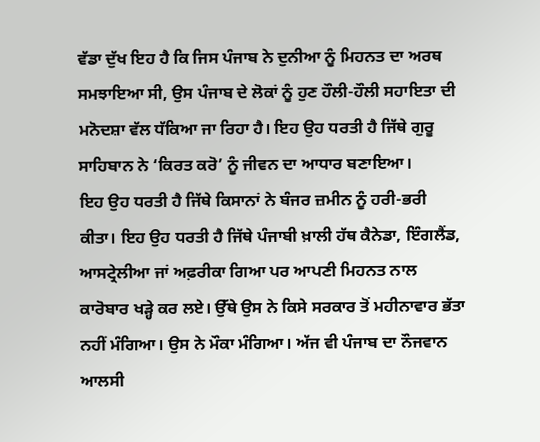ਵੱਡਾ ਦੁੱਖ ਇਹ ਹੈ ਕਿ ਜਿਸ ਪੰਜਾਬ ਨੇ ਦੁਨੀਆ ਨੂੰ ਮਿਹਨਤ ਦਾ ਅਰਥ ਸਮਝਾਇਆ ਸੀ, ਉਸ ਪੰਜਾਬ ਦੇ ਲੋਕਾਂ ਨੂੰ ਹੁਣ ਹੌਲੀ-ਹੌਲੀ ਸਹਾਇਤਾ ਦੀ ਮਨੋਦਸ਼ਾ ਵੱਲ ਧੱਕਿਆ ਜਾ ਰਿਹਾ ਹੈ। ਇਹ ਉਹ ਧਰਤੀ ਹੈ ਜਿੱਥੇ ਗੁਰੂ ਸਾਹਿਬਾਨ ਨੇ ‘ਕਿਰਤ ਕਰੋ’ ਨੂੰ ਜੀਵਨ ਦਾ ਆਧਾਰ ਬਣਾਇਆ।
ਇਹ ਉਹ ਧਰਤੀ ਹੈ ਜਿੱਥੇ ਕਿਸਾਨਾਂ ਨੇ ਬੰਜਰ ਜ਼ਮੀਨ ਨੂੰ ਹਰੀ-ਭਰੀ ਕੀਤਾ। ਇਹ ਉਹ ਧਰਤੀ ਹੈ ਜਿੱਥੇ ਪੰਜਾਬੀ ਖ਼ਾਲੀ ਹੱਥ ਕੈਨੇਡਾ, ਇੰਗਲੈਂਡ, ਆਸਟ੍ਰੇਲੀਆ ਜਾਂ ਅਫ਼ਰੀਕਾ ਗਿਆ ਪਰ ਆਪਣੀ ਮਿਹਨਤ ਨਾਲ ਕਾਰੋਬਾਰ ਖੜ੍ਹੇ ਕਰ ਲਏ। ਉੱਥੇ ਉਸ ਨੇ ਕਿਸੇ ਸਰਕਾਰ ਤੋਂ ਮਹੀਨਾਵਾਰ ਭੱਤਾ ਨਹੀਂ ਮੰਗਿਆ। ਉਸ ਨੇ ਮੌਕਾ ਮੰਗਿਆ। ਅੱਜ ਵੀ ਪੰਜਾਬ ਦਾ ਨੌਜਵਾਨ ਆਲਸੀ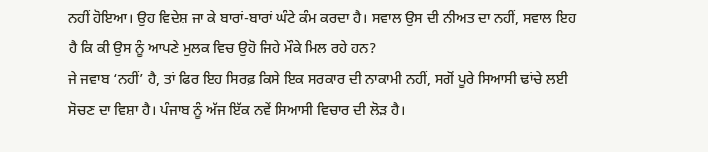ਨਹੀਂ ਹੋਇਆ। ਉਹ ਵਿਦੇਸ਼ ਜਾ ਕੇ ਬਾਰਾਂ-ਬਾਰਾਂ ਘੰਟੇ ਕੰਮ ਕਰਦਾ ਹੈ। ਸਵਾਲ ਉਸ ਦੀ ਨੀਅਤ ਦਾ ਨਹੀਂ, ਸਵਾਲ ਇਹ ਹੈ ਕਿ ਕੀ ਉਸ ਨੂੰ ਆਪਣੇ ਮੁਲਕ ਵਿਚ ਉਹੋ ਜਿਹੇ ਮੌਕੇ ਮਿਲ ਰਹੇ ਹਨ?
ਜੇ ਜਵਾਬ ‘ਨਹੀਂ’ ਹੈ, ਤਾਂ ਫਿਰ ਇਹ ਸਿਰਫ਼ ਕਿਸੇ ਇਕ ਸਰਕਾਰ ਦੀ ਨਾਕਾਮੀ ਨਹੀਂ, ਸਗੋਂ ਪੂਰੇ ਸਿਆਸੀ ਢਾਂਚੇ ਲਈ ਸੋਚਣ ਦਾ ਵਿਸ਼ਾ ਹੈ। ਪੰਜਾਬ ਨੂੰ ਅੱਜ ਇੱਕ ਨਵੇਂ ਸਿਆਸੀ ਵਿਚਾਰ ਦੀ ਲੋੜ ਹੈ।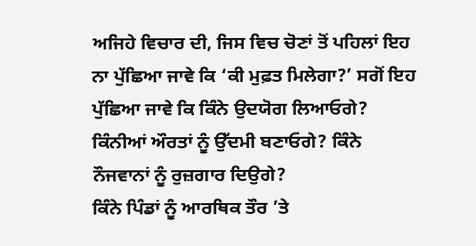ਅਜਿਹੇ ਵਿਚਾਰ ਦੀ, ਜਿਸ ਵਿਚ ਚੋਣਾਂ ਤੋਂ ਪਹਿਲਾਂ ਇਹ ਨਾ ਪੁੱਛਿਆ ਜਾਵੇ ਕਿ ‘ਕੀ ਮੁਫ਼ਤ ਮਿਲੇਗਾ?’ ਸਗੋਂ ਇਹ ਪੁੱਛਿਆ ਜਾਵੇ ਕਿ ਕਿੰਨੇ ਉਦਯੋਗ ਲਿਆਓਗੇ? ਕਿੰਨੀਆਂ ਔਰਤਾਂ ਨੂੰ ਉੱਦਮੀ ਬਣਾਓਗੇ? ਕਿੰਨੇ ਨੌਜਵਾਨਾਂ ਨੂੰ ਰੁਜ਼ਗਾਰ ਦਿਉਗੇ?
ਕਿੰਨੇ ਪਿੰਡਾਂ ਨੂੰ ਆਰਥਿਕ ਤੌਰ ’ਤੇ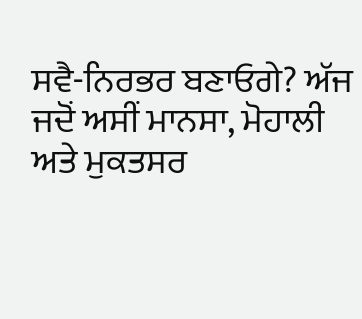ਸਵੈ-ਨਿਰਭਰ ਬਣਾਓਗੇ? ਅੱਜ ਜਦੋਂ ਅਸੀਂ ਮਾਨਸਾ, ਮੋਹਾਲੀ ਅਤੇ ਮੁਕਤਸਰ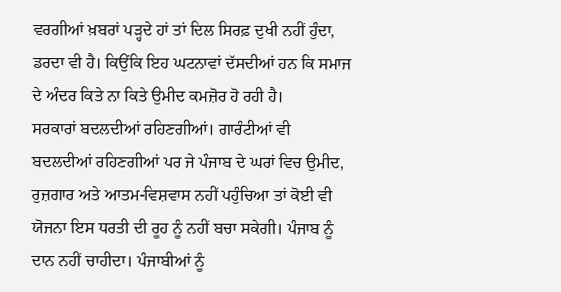ਵਰਗੀਆਂ ਖ਼ਬਰਾਂ ਪੜ੍ਹਦੇ ਹਾਂ ਤਾਂ ਦਿਲ ਸਿਰਫ਼ ਦੁਖੀ ਨਹੀਂ ਹੁੰਦਾ, ਡਰਦਾ ਵੀ ਹੈ। ਕਿਉਂਕਿ ਇਹ ਘਟਨਾਵਾਂ ਦੱਸਦੀਆਂ ਹਨ ਕਿ ਸਮਾਜ ਦੇ ਅੰਦਰ ਕਿਤੇ ਨਾ ਕਿਤੇ ਉਮੀਦ ਕਮਜ਼ੋਰ ਹੋ ਰਹੀ ਹੈ।
ਸਰਕਾਰਾਂ ਬਦਲਦੀਆਂ ਰਹਿਣਗੀਆਂ। ਗਾਰੰਟੀਆਂ ਵੀ ਬਦਲਦੀਆਂ ਰਹਿਣਗੀਆਂ ਪਰ ਜੇ ਪੰਜਾਬ ਦੇ ਘਰਾਂ ਵਿਚ ਉਮੀਦ, ਰੁਜ਼ਗਾਰ ਅਤੇ ਆਤਮ-ਵਿਸ਼ਵਾਸ ਨਹੀਂ ਪਹੁੰਚਿਆ ਤਾਂ ਕੋਈ ਵੀ ਯੋਜਨਾ ਇਸ ਧਰਤੀ ਦੀ ਰੂਹ ਨੂੰ ਨਹੀਂ ਬਚਾ ਸਕੇਗੀ। ਪੰਜਾਬ ਨੂੰ ਦਾਨ ਨਹੀਂ ਚਾਹੀਦਾ। ਪੰਜਾਬੀਆਂ ਨੂੰ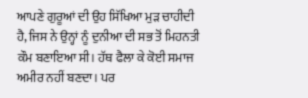ਆਪਣੇ ਗੁਰੂਆਂ ਦੀ ਉਹ ਸਿੱਖਿਆ ਮੁੜ ਚਾਹੀਦੀ ਹੈ, ਜਿਸ ਨੇ ਉਨ੍ਹਾਂ ਨੂੰ ਦੁਨੀਆ ਦੀ ਸਭ ਤੋਂ ਮਿਹਨਤੀ ਕੌਮ ਬਣਾਇਆ ਸੀ। ਹੱਥ ਫੈਲਾ ਕੇ ਕੋਈ ਸਮਾਜ ਅਮੀਰ ਨਹੀਂ ਬਣਦਾ। ਪਰ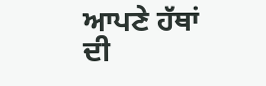ਆਪਣੇ ਹੱਥਾਂ ਦੀ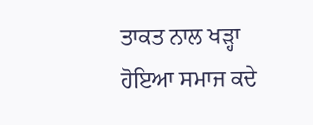ਤਾਕਤ ਨਾਲ ਖੜ੍ਹਾ ਹੋਇਆ ਸਮਾਜ ਕਦੇ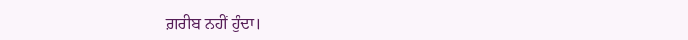ਗ਼ਰੀਬ ਨਹੀਂ ਹੁੰਦਾ।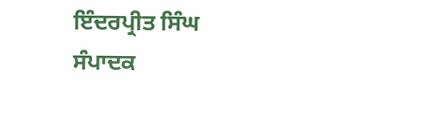ਇੰਦਰਪ੍ਰੀਤ ਸਿੰਘ
ਸੰਪਾਦਕ